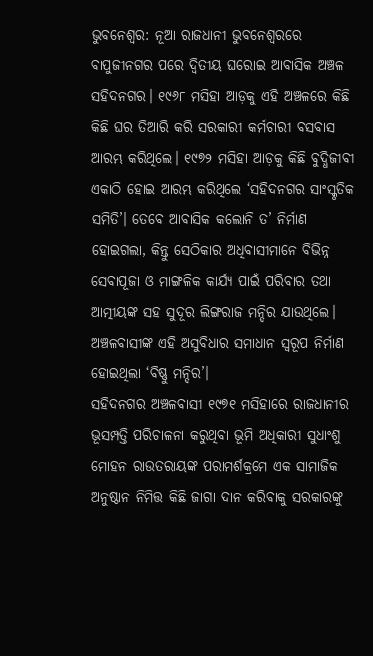ଭୁବନେଶ୍ବର: ନୂଆ ରାଜଧାନୀ ଭୁବନେଶ୍ବରରେ ବାପୁଜୀନଗର ପରେ ଦ୍ବିତୀୟ ଘରୋଇ ଆବାସିକ ଅଞ୍ଚଳ ସହିଦନଗର। ୧୯୬୮ ମସିହା ଆଡ଼କୁ ଏହି ଅଞ୍ଚଳରେ କିଛି କିଛି ଘର ତିଆରି କରି ସରକାରୀ କର୍ମଚାରୀ ବସବାସ ଆରମ୍ଭ କରିଥିଲେ। ୧୯୭୨ ମସିହା ଆଡ଼କୁ କିଛି ବୁଦ୍ଧିଜୀବୀ ଏକାଠି ହୋଇ ଆରମ୍ଭ କରିଥିଲେ ‘ସହିଦନଗର ସାଂସ୍କୃତିକ ସମିତି’। ତେବେ ଆବାସିକ କଲୋନି ତ’ ନିର୍ମାଣ ହୋଇଗଲା, କିନ୍ତୁ ସେଠିକାର ଅଧିବାସୀମାନେ ବିଭିନ୍ନ ସେବାପୂଜା ଓ ମାଙ୍ଗଳିକ କାର୍ଯ୍ୟ ପାଇଁ ପରିବାର ତଥା ଆତ୍ମୀୟଙ୍କ ସହ ସୁଦୂର ଲିଙ୍ଗରାଜ ମନ୍ଦିର ଯାଉଥିଲେ। ଅଞ୍ଚଳବାସୀଙ୍କ ଏହି ଅସୁବିଧାର ସମାଧାନ ସ୍ବରୂପ ନିର୍ମାଣ ହୋଇଥିଲା ‘ବିଷ୍ଣୁ ମନ୍ଦିର’।
ସହିଦନଗର ଅଞ୍ଚଳବାସୀ ୧୯୭୧ ମସିହାରେ ରାଜଧାନୀର ଭୂସମ୍ପତ୍ତି ପରିଚାଳନା କରୁଥିବା ଭୂମି ଅଧିକାରୀ ସୁଧାଂଶୁ ମୋହନ ରାଉତରାୟଙ୍କ ପରାମର୍ଶକ୍ରମେ ଏକ ସାମାଜିକ ଅନୁଷ୍ଠାନ ନିମିତ୍ତ କିଛି ଜାଗା ଦାନ କରିବାକୁ ସରକାରଙ୍କୁ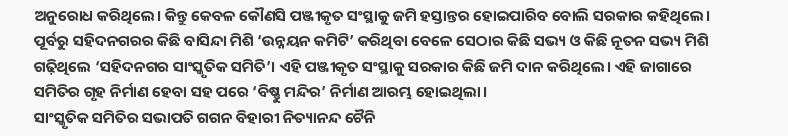ଅନୁରୋଧ କରିଥିଲେ। କିନ୍ତୁ କେବଳ କୌଣସି ପଞ୍ଜୀକୃତ ସଂସ୍ଥାକୁ ଜମି ହସ୍ତାନ୍ତର ହୋଇପାରିବ ବୋଲି ସରକାର କହିଥିଲେ। ପୂର୍ବରୁ ସହିଦନଗରର କିଛି ବାସିନ୍ଦା ମିଶି ‘ଉନ୍ନୟନ କମିଟି’ କରିଥିବା ବେଳେ ସେଠାର କିଛି ସଭ୍ୟ ଓ କିଛି ନୂତନ ସଭ୍ୟ ମିଶି ଗଢ଼ିଥିଲେ ‘ସହିଦନଗର ସାଂସ୍କୃତିକ ସମିତି’। ଏହି ପଞ୍ଜୀକୃତ ସଂସ୍ଥାକୁ ସରକାର କିଛି ଜମି ଦାନ କରିଥିଲେ। ଏହି ଜାଗାରେ ସମିତିର ଗୃହ ନିର୍ମାଣ ହେବା ସହ ପରେ ‘ବିଷ୍ଣୁ ମନ୍ଦିର’ ନିର୍ମାଣ ଆରମ୍ଭ ହୋଇଥିଲା।
ସାଂସ୍କୃତିକ ସମିତିର ସଭାପତି ଗଗନ ବିହାରୀ ନିତ୍ୟାନନ୍ଦ ଚୈନି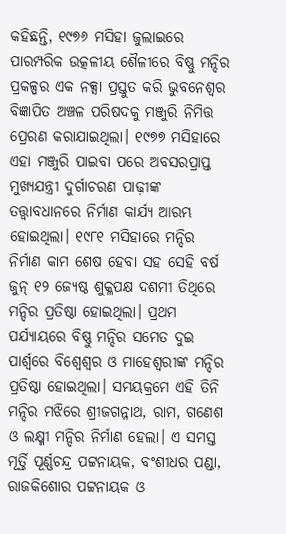କହିଛନ୍ତି, ୧୯୭୬ ମସିହା ଜୁଲାଇରେ ପାରମ୍ପରିକ ଉତ୍କଳୀୟ ଶୈଳୀରେ ବିଷ୍ଣୁ ମନ୍ଦିର ପ୍ରକଳ୍ପର ଏକ ନକ୍ସା ପ୍ରସ୍ତୁତ କରି ଭୁବନେଶ୍ବର ବିଜ୍ଞାପିତ ଅଞ୍ଚଳ ପରିଷଦକୁ ମଞ୍ଜୁରି ନିମିତ୍ତ ପ୍ରେରଣ କରାଯାଇଥିଲା। ୧୯୭୭ ମସିହାରେ ଏହା ମଞ୍ଜୁରି ପାଇବା ପରେ ଅବସରପ୍ରାପ୍ତ ମୁଖ୍ୟଯନ୍ତ୍ରୀ ଦୁର୍ଗାଚରଣ ପାଢ଼ୀଙ୍କ ତତ୍ତ୍ବାବଧାନରେ ନିର୍ମାଣ କାର୍ଯ୍ୟ ଆରମ୍ଭ ହୋଇଥିଲା। ୧୯୮୧ ମସିହାରେ ମନ୍ଦିର ନିର୍ମାଣ କାମ ଶେଷ ହେବା ସହ ସେହି ବର୍ଷ ଜୁନ୍‌ ୧୨ ଜ୍ୟେଷ୍ଠ ଶୁକ୍ଳପକ୍ଷ ଦଶମୀ ତିଥିରେ ମନ୍ଦିର ପ୍ରତିଷ୍ଠା ହୋଇଥିଲା। ପ୍ରଥମ ପର୍ଯ୍ୟାୟରେ ବିଷ୍ଣୁ ମନ୍ଦିର ସମେତ ଦୁଇ ପାର୍ଶ୍ବରେ ବିଶ୍ବେଶ୍ବର ଓ ମାହେଶ୍ବରୀଙ୍କ ମନ୍ଦିର ପ୍ରତିଷ୍ଠା ହୋଇଥିଲା। ସମୟକ୍ରମେ ଏହି ତିନି ମନ୍ଦିର ମଝିରେ ଶ୍ରୀଜଗନ୍ନାଥ, ରାମ, ଗଣେଶ ଓ ଲକ୍ଷ୍ମୀ ମନ୍ଦିର ନିର୍ମାଣ ହେଲା। ଏ ସମସ୍ତ ମୂର୍ତ୍ତି ପୂର୍ଣ୍ଣଚନ୍ଦ୍ର ପଟ୍ଟନାୟକ, ବଂଶୀଧର ପଣ୍ଡା, ରାଜକିଶୋର ପଟ୍ଟନାୟକ ଓ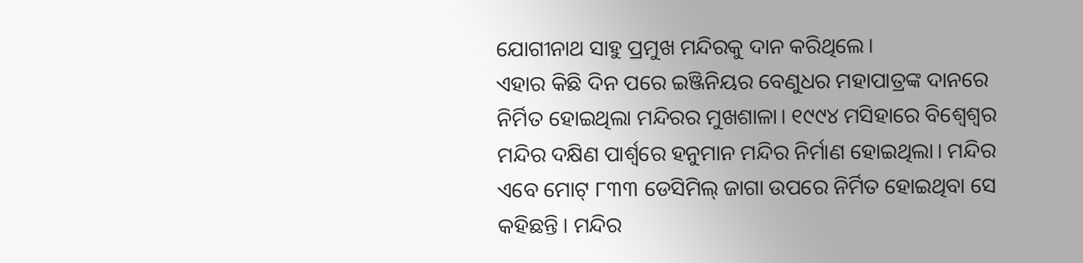ଯୋଗୀନାଥ ସାହୁ ପ୍ରମୁଖ ମନ୍ଦିରକୁ ଦାନ କରିଥିଲେ।
ଏହାର କିଛି ଦିନ ପରେ ଇଞ୍ଜିନିୟର ବେଣୁଧର ମହାପାତ୍ରଙ୍କ ଦାନରେ ନିର୍ମିତ ହୋଇଥିଲା ମନ୍ଦିରର ମୁଖଶାଳା। ୧୯୯୪ ମସିହାରେ ବିଶ୍ବେଶ୍ବର ମନ୍ଦିର ଦକ୍ଷିଣ ପାର୍ଶ୍ବରେ ହନୁମାନ ମନ୍ଦିର ନିର୍ମାଣ ହୋଇଥିଲା। ମନ୍ଦିର ଏବେ ମୋଟ୍‌ ୮୩୩ ଡେସିମିଲ୍‌ ଜାଗା ଉପରେ ନିର୍ମିତ ହୋଇଥିବା ସେ କହିଛନ୍ତି। ମନ୍ଦିର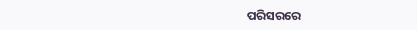ପରିସରରେ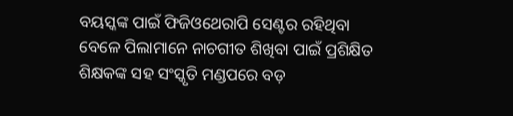ବୟସ୍କଙ୍କ ପାଇଁ ଫିଜିଓଥେରାପି ସେଣ୍ଟର ରହିଥିବା ବେଳେ ପିଲାମାନେ ନାଚଗୀତ ଶିଖିବା ପାଇଁ ପ୍ରଶିକ୍ଷିତ ଶିକ୍ଷକଙ୍କ ସହ ସଂସ୍କୃତି ମଣ୍ଡପରେ ବଡ଼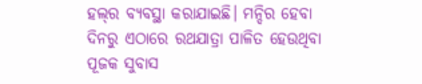ହଲ୍‌ର ବ୍ୟବସ୍ଥା କରାଯାଇଛି। ମନ୍ଦିର ହେବା ଦିନରୁ ଏଠାରେ ରଥଯାତ୍ରା ପାଳିତ ହେଉଥିବା ପୂଜକ ସୁବାସ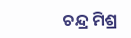ଚନ୍ଦ୍ର ମିଶ୍ର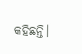କହିଛନ୍ତି।